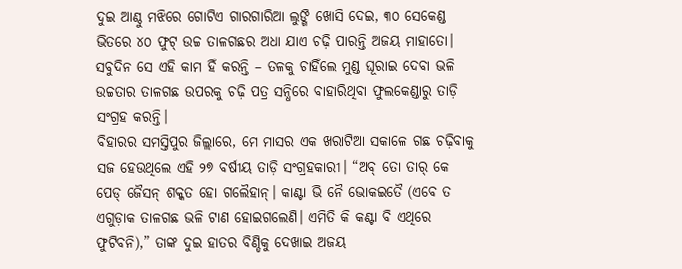ଦୁଇ ଆଣ୍ଠୁ ମଝିରେ ଗୋଟିଏ ଗାରଗାରିଆ ଲୁଙ୍ଗି ଖୋସି ଦେଇ, ୩୦ ସେକେଣ୍ଡ ଭିତରେ ୪୦ ଫୁଟ୍ ଉଚ୍ଚ ତାଳଗଛର ଅଧା ଯାଏ ଚଢ଼ି ପାରନ୍ତି ଅଜୟ ମାହାତୋ।
ସବୁଦିନ ସେ ଏହି କାମ ହିଁ କରନ୍ତି – ତଳକୁ ଚାହିଁଲେ ମୁଣ୍ଡ ଘୂରାଇ ଦେବା ଭଳି ଉଚ୍ଚତାର ତାଳଗଛ ଉପରକୁ ଚଢ଼ି ପତ୍ର ସନ୍ଧିରେ ବାହାରିଥିବା ଫୁଲକେଣ୍ଡାରୁ ତାଡ଼ି ସଂଗ୍ରହ କରନ୍ତି।
ବିହାରର ସମସ୍ତିପୁର ଜିଲ୍ଲାରେ, ମେ ମାସର ଏକ ଖରାଟିଆ ସକାଳେ ଗଛ ଚଢ଼ିବାକୁ ସଜ ହେଉଥିଲେ ଏହି ୨୭ ବର୍ଷୀୟ ତାଡ଼ି ସଂଗ୍ରହକାରୀ। “ଅବ୍ ତୋ ତାର୍ କେ ପେଡ୍ ଜୈସନ୍ ଶକ୍କତ ହୋ ଗଲୈହାନ୍। କାଣ୍ଟା ଭି ନୈ ଭୋକଇତୈ (ଏବେ ତ ଏଗୁଡ଼ାକ ତାଳଗଛ ଭଳି ଟାଣ ହୋଇଗଲେଣି। ଏମିତି କି କଣ୍ଟା ବି ଏଥିରେ ଫୁଟିବନି),” ତାଙ୍କ ଦୁଇ ହାତର ବିଣ୍ଡିକୁ ଦେଖାଇ ଅଜୟ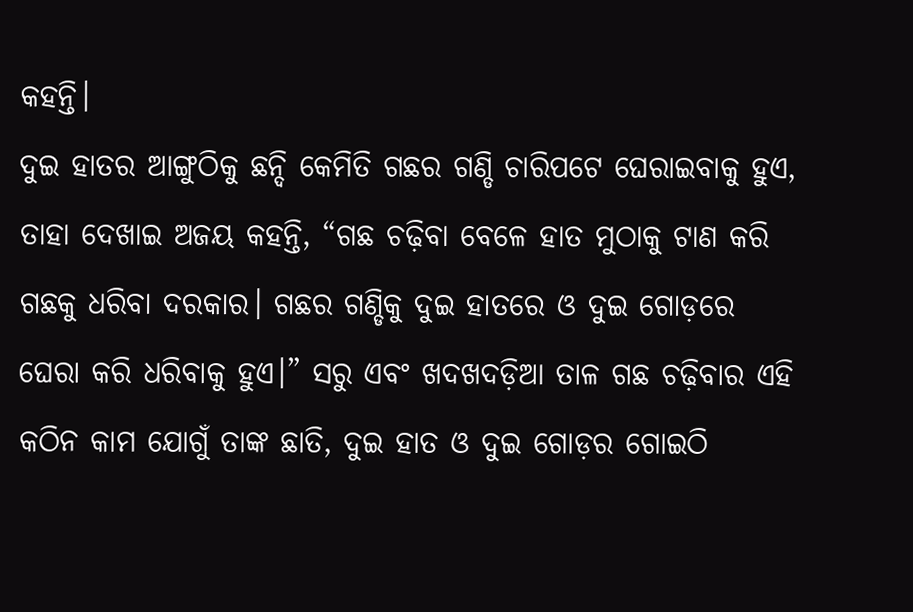କହନ୍ତି।
ଦୁଇ ହାତର ଆଙ୍ଗୁଠିକୁ ଛନ୍ଦି କେମିତି ଗଛର ଗଣ୍ଡି ଚାରିପଟେ ଘେରାଇବାକୁ ହୁଏ, ତାହା ଦେଖାଇ ଅଜୟ କହନ୍ତି, “ଗଛ ଚଢ଼ିବା ବେଳେ ହାତ ମୁଠାକୁ ଟାଣ କରି ଗଛକୁ ଧରିବା ଦରକାର। ଗଛର ଗଣ୍ଡିକୁ ଦୁଇ ହାତରେ ଓ ଦୁଇ ଗୋଡ଼ରେ ଘେରା କରି ଧରିବାକୁ ହୁଏ।” ସରୁ ଏବଂ ଖଦଖଦଡ଼ିଆ ତାଳ ଗଛ ଚଢ଼ିବାର ଏହି କଠିନ କାମ ଯୋଗୁଁ ତାଙ୍କ ଛାତି, ଦୁଇ ହାତ ଓ ଦୁଇ ଗୋଡ଼ର ଗୋଇଠି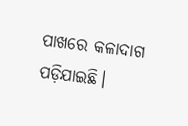ପାଖରେ କଳାଦାଗ ପଡ଼ିଯାଇଛି।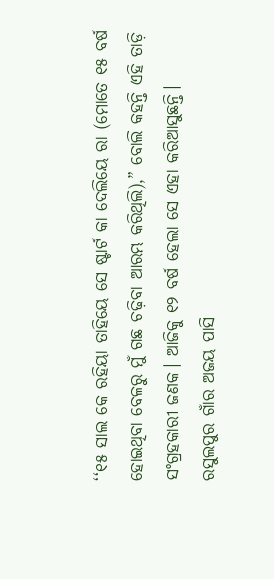‘‘୧୫ ସାଲ କେ ରହିୟା ତାହିୟେ ସେ ଷ୍ଟାର୍ଟ କା ଦେଲିୟେ ରା (ମୋତେ ୧୫ ବର୍ଷ ହୋଇଥିବା ବେଳରୁ ମୁଁ ଗଛ ଚଢ଼ିବା ଆରମ୍ଭ କରିଥିଲି),” ବୋଲି କହନ୍ତି ଏହି ତାଡ଼ି ସଂଗ୍ରହକାରୀ ଜଣକ। ଆଜିକୁ ୧୨ ବର୍ଷ ହେଲା ସେ ଏହା କରିଆସୁଛନ୍ତି।
ରସୁଲପୁର ଗାଁର ଅଜୟ ପାସି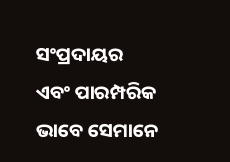ସଂପ୍ରଦାୟର ଏବଂ ପାରମ୍ପରିକ ଭାବେ ସେମାନେ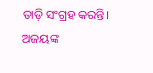ତାଡ଼ି ସଂଗ୍ରହ କରନ୍ତି। ଅଜୟଙ୍କ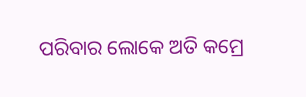ପରିବାର ଲୋକେ ଅତି କମ୍ରେ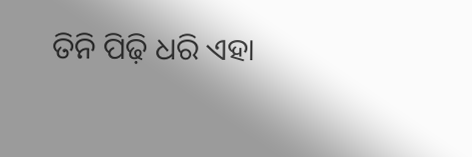ତିନି ପିଢ଼ି ଧରି ଏହା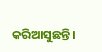କରିଆସୁଛନ୍ତି।